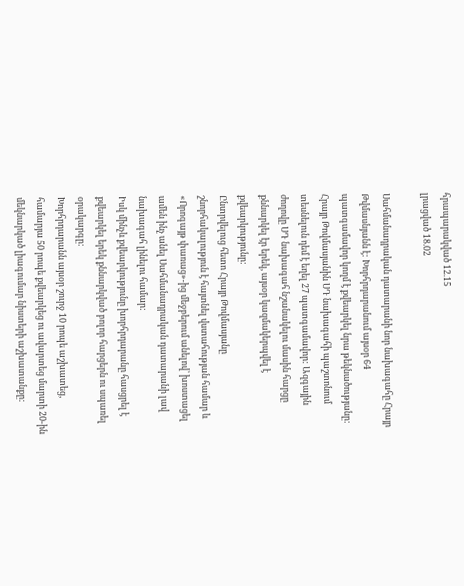հրապարակված 12.15
լրացված 18.02

Սահմանադրական դատարանի նոր նախագահը Հրայր Թվմասնյանն է: Խորհրդարանում այսօր 64 պատգամավոր կողմ է քվեարկել նրա թեկնածությանը: Հրայր Թովմասյանին ՍԴ նախագահի պաշտոնում տեսնելուն դեմ է եղել 27 պատգամավոր: Ազգային ժողովը ՍԴ նախագահ նշանակելու մասին հարցը քննարկել էր երեկ, այսօր կազմակերպվել է քվեարկությունը:
Ընտրվելուց հետո Հրայր Թովմասյանը շնորհակալություն է հայտնել վստահության համար և «Որոգայթ փառաց»-ից մեջբերում անելով՝ խոստացել ամեն ինչ անել Սահմանադրական դատարանի լավ նախագահ լինելու համար:
Իսկ մինչև քվեարկությունը խորհրդարանը հասցրել է քվեարկել երեկ քննարկված բոլոր հարցերն ու սպառել օրակարգը:
Խորհրդարանն այսօր շուրջ 10 րոպե աշխատեց, համարյա 50 րոպե քվեարկեց ու ավարտեց մարտի 20-ին մեկնարկած լիագումար նիստերի աշխատանքը: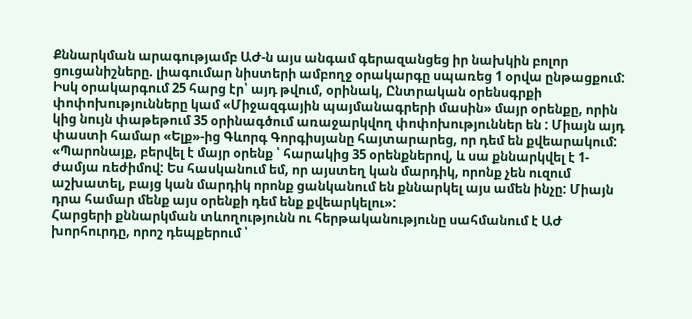Քննարկման արագությամբ ԱԺ-ն այս անգամ գերազանցեց իր նախկին բոլոր ցուցանիշները. լիագումար նիստերի ամբողջ օրակարգը սպառեց 1 օրվա ընթացքում: Իսկ օրակարգում 25 հարց էր՝ այդ թվում, օրինակ, Ընտրական օրենսգրքի փոփոխությունները կամ «Միջազգային պայմանագրերի մասին» մայր օրենքը, որին կից նույն փաթեթում 35 օրինագծում առաջարկվող փոփոխություններ են : Միայն այդ փաստի համար «Ելք»-ից Գևորգ Գորգիսյանը հայտարարեց, որ դեմ են քվեարակում:
«Պարոնայք, բերվել է մայր օրենք ՝ հարակից 35 օրենքներով, և սա քննարկվել է 1-ժամյա ռեժիմով: Ես հասկանում եմ, որ այստեղ կան մարդիկ, որոնք չեն ուզում աշխատել, բայց կան մարդիկ որոնք ցանկանում են քննարկել այս ամեն ինչը: Միայն դրա համար մենք այս օրենքի դեմ ենք քվեարկելու»:
Հարցերի քննարկման տևողությունն ու հերթականությունը սահմանում է ԱԺ խորհուրդը, որոշ դեպքերում ՝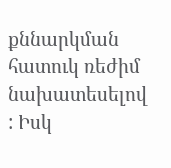քննարկման հատուկ ռեժիմ նախատեսելով : Իսկ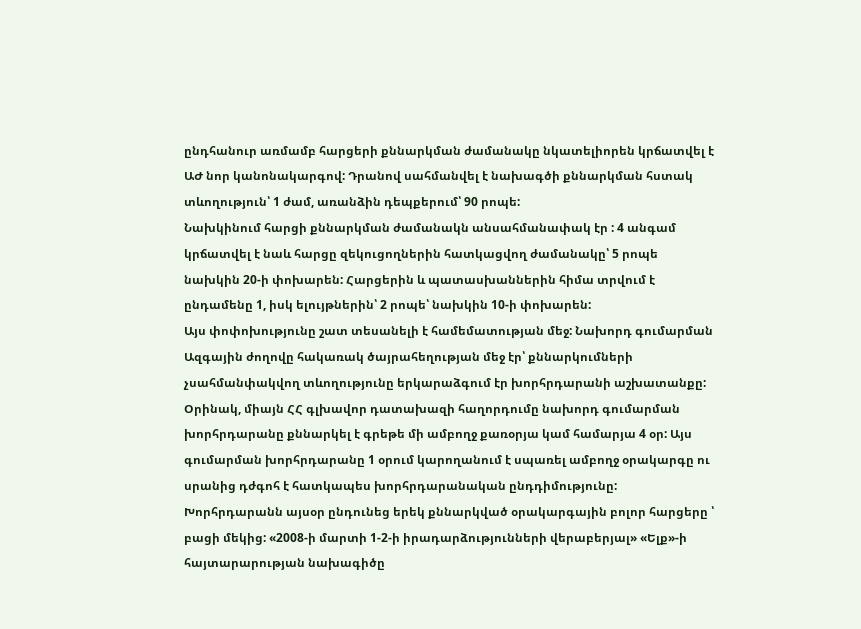ընդհանուր առմամբ հարցերի քննարկման ժամանակը նկատելիորեն կրճատվել է ԱԺ նոր կանոնակարգով: Դրանով սահմանվել է նախագծի քննարկման հստակ տևողություն՝ 1 ժամ, առանձին դեպքերում՝ 90 րոպե:
Նախկինում հարցի քննարկման ժամանակն անսահմանափակ էր : 4 անգամ կրճատվել է նաև հարցը զեկուցողներին հատկացվող ժամանակը՝ 5 րոպե նախկին 20-ի փոխարեն: Հարցերին և պատասխաններին հիմա տրվում է ընդամենը 1, իսկ ելույթներին՝ 2 րոպե՝ նախկին 10-ի փոխարեն:
Այս փոփոխությունը շատ տեսանելի է համեմատության մեջ: Նախորդ գումարման Ազգային ժողովը հակառակ ծայրահեղության մեջ էր՝ քննարկումների չսահմանփակվող տևողությունը երկարաձգում էր խորհրդարանի աշխատանքը: Օրինակ, միայն ՀՀ գլխավոր դատախազի հաղորդումը նախորդ գումարման խորհրդարանը քննարկել է գրեթե մի ամբողջ քառօրյա կամ համարյա 4 օր: Այս գումարման խորհրդարանը 1 օրում կարողանում է սպառել ամբողջ օրակարգը ու սրանից դժգոհ է հատկապես խորհրդարանական ընդդիմությունը:
Խորհրդարանն այսօր ընդունեց երեկ քննարկված օրակարգային բոլոր հարցերը ՝ բացի մեկից: «2008-ի մարտի 1-2-ի իրադարձությունների վերաբերյալ» «Ելք»-ի հայտարարության նախագիծը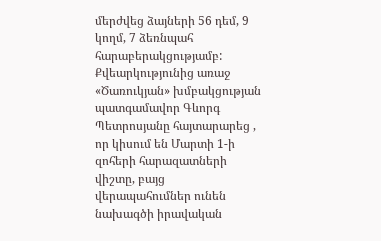մերժվեց ձայների 56 դեմ, 9 կողմ, 7 ձեռնպահ հարաբերակցությամբ: Քվեարկությունից առաջ «Ծառուկյան» խմբակցության պատգամավոր Գևորգ Պետրոսյանը հայտարարեց , որ կիսում են Մարտի 1-ի զոհերի հարազատների վիշտը, բայց վերապահումներ ունեն նախագծի իրավական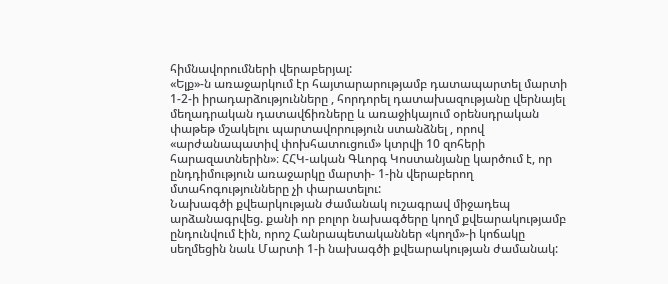հիմնավորումների վերաբերյալ:
«Ելք»-ն առաջարկում էր հայտարարությամբ դատապարտել մարտի 1-2-ի իրադարձությունները , հորդորել դատախազությանը վերնայել մեղադրական դատավճիռները և առաջիկայում օրենսդրական փաթեթ մշակելու պարտավորություն ստանձնել , որով «արժանապատիվ փոխհատուցում» կտրվի 10 զոհերի հարազատներին»։ ՀՀԿ-ական Գևորգ Կոստանյանը կարծում է, որ ընդդիմություն առաջարկը մարտի- 1-ին վերաբերող մտահոգությունները չի փարատելու:
Նախագծի քվեարկության ժամանակ ուշագրավ միջադեպ արձանագրվեց. քանի որ բոլոր նախագծերը կողմ քվեարակությամբ ընդունվում էին, որոշ Հանրապետականներ «կողմ»-ի կոճակը սեղմեցին նաև Մարտի 1-ի նախագծի քվեարակության ժամանակ: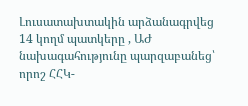Լուսատախտակին արձանագրվեց 14 կողմ պատկերը , ԱԺ նախագահությունը պարզաբանեց՝ որոշ ՀՀԿ-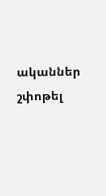ականներ շփոթել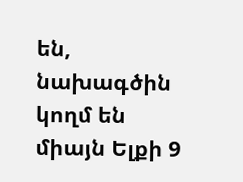են, նախագծին կողմ են միայն Ելքի 9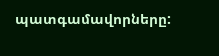պատգամավորները: